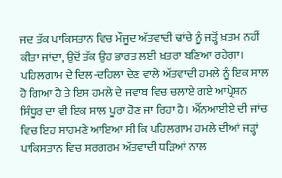ਜਦ ਤੱਕ ਪਾਕਿਸਤਾਨ ਵਿਚ ਮੌਜੂਦ ਅੱਤਵਾਦੀ ਢਾਂਚੇ ਨੂੰ ਜੜ੍ਹੋਂ ਖ਼ਤਮ ਨਹੀਂ ਕੀਤਾ ਜਾਂਦਾ, ਉਦੋਂ ਤੱਕ ਉਹ ਭਾਰਤ ਲਈ ਖ਼ਤਰਾ ਬਣਿਆ ਰਹੇਗਾ।
ਪਹਿਲਗਾਮ ਦੇ ਦਿਲ-ਦਹਿਲਾ ਦੇਣ ਵਾਲੇ ਅੱਤਵਾਦੀ ਹਮਲੇ ਨੂੰ ਇਕ ਸਾਲ ਹੋ ਗਿਆ ਹੈ ਤੇ ਇਸ ਹਮਲੇ ਦੇ ਜਵਾਬ ਵਿਚ ਚਲਾਏ ਗਏ ਆਪ੍ਰੇਸ਼ਨ ਸਿੰਧੂਰ ਦਾ ਵੀ ਇਕ ਸਾਲ ਪੂਰਾ ਹੋਣ ਜਾ ਰਿਹਾ ਹੈ। ਐੱਨਆਈਏ ਦੀ ਜਾਂਚ ਵਿਚ ਇਹ ਸਾਹਮਣੇ ਆਇਆ ਸੀ ਕਿ ਪਹਿਲਗਾਮ ਹਮਲੇ ਦੀਆਂ ਜੜ੍ਹਾਂ ਪਾਕਿਸਤਾਨ ਵਿਚ ਸਰਗਰਮ ਅੱਤਵਾਦੀ ਧੜਿਆਂ ਨਾਲ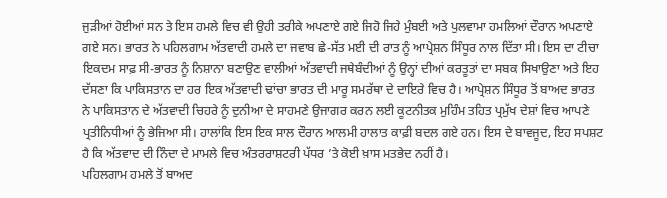ਜੁੜੀਆਂ ਹੋਈਆਂ ਸਨ ਤੇ ਇਸ ਹਮਲੇ ਵਿਚ ਵੀ ਉਹੀ ਤਰੀਕੇ ਅਪਣਾਏ ਗਏ ਜਿਹੋ ਜਿਹੇ ਮੁੰਬਈ ਅਤੇ ਪੁਲਵਾਮਾ ਹਮਲਿਆਂ ਦੌਰਾਨ ਅਪਣਾਏ ਗਏ ਸਨ। ਭਾਰਤ ਨੇ ਪਹਿਲਗਾਮ ਅੱਤਵਾਦੀ ਹਮਲੇ ਦਾ ਜਵਾਬ ਛੇ-ਸੱਤ ਮਈ ਦੀ ਰਾਤ ਨੂੰ ਆਪ੍ਰੇਸ਼ਨ ਸਿੰਧੂਰ ਨਾਲ ਦਿੱਤਾ ਸੀ। ਇਸ ਦਾ ਟੀਚਾ ਇਕਦਮ ਸਾਫ਼ ਸੀ-ਭਾਰਤ ਨੂੰ ਨਿਸ਼ਾਨਾ ਬਣਾਉਣ ਵਾਲੀਆਂ ਅੱਤਵਾਦੀ ਜਥੇਬੰਦੀਆਂ ਨੂੰ ਉਨ੍ਹਾਂ ਦੀਆਂ ਕਰਤੂਤਾਂ ਦਾ ਸਬਕ ਸਿਖਾਉਣਾ ਅਤੇ ਇਹ ਦੱਸਣਾ ਕਿ ਪਾਕਿਸਤਾਨ ਦਾ ਹਰ ਇਕ ਅੱਤਵਾਦੀ ਢਾਂਚਾ ਭਾਰਤ ਦੀ ਮਾਰੂ ਸਮਰੱਥਾ ਦੇ ਦਾਇਰੇ ਵਿਚ ਹੈ। ਆਪ੍ਰੇਸ਼ਨ ਸਿੰਧੂਰ ਤੋਂ ਬਾਅਦ ਭਾਰਤ ਨੇ ਪਾਕਿਸਤਾਨ ਦੇ ਅੱਤਵਾਦੀ ਚਿਹਰੇ ਨੂੰ ਦੁਨੀਆ ਦੇ ਸਾਹਮਣੇ ਉਜਾਗਰ ਕਰਨ ਲਈ ਕੂਟਨੀਤਕ ਮੁਹਿੰਮ ਤਹਿਤ ਪ੍ਰਮੁੱਖ ਦੇਸ਼ਾਂ ਵਿਚ ਆਪਣੇ ਪ੍ਰਤੀਨਿਧੀਆਂ ਨੂੰ ਭੇਜਿਆ ਸੀ। ਹਾਲਾਂਕਿ ਇਸ ਇਕ ਸਾਲ ਦੌਰਾਨ ਆਲਮੀ ਹਾਲਾਤ ਕਾਫ਼ੀ ਬਦਲ ਗਏ ਹਨ। ਇਸ ਦੇ ਬਾਵਜੂਦ, ਇਹ ਸਪਸ਼ਟ ਹੈ ਕਿ ਅੱਤਵਾਦ ਦੀ ਨਿੰਦਾ ਦੇ ਮਾਮਲੇ ਵਿਚ ਅੰਤਰਰਾਸ਼ਟਰੀ ਪੱਧਰ ’ਤੇ ਕੋਈ ਖ਼ਾਸ ਮਤਭੇਦ ਨਹੀਂ ਹੈ।
ਪਹਿਲਗਾਮ ਹਮਲੇ ਤੋਂ ਬਾਅਦ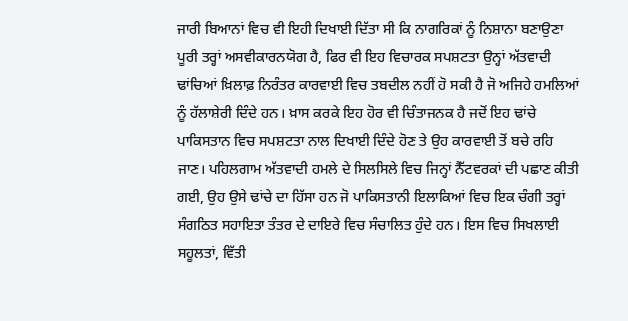ਜਾਰੀ ਬਿਆਨਾਂ ਵਿਚ ਵੀ ਇਹੀ ਦਿਖਾਈ ਦਿੱਤਾ ਸੀ ਕਿ ਨਾਗਰਿਕਾਂ ਨੂੰ ਨਿਸ਼ਾਨਾ ਬਣਾਉਣਾ ਪੂਰੀ ਤਰ੍ਹਾਂ ਅਸਵੀਕਾਰਨਯੋਗ ਹੈ, ਫਿਰ ਵੀ ਇਹ ਵਿਚਾਰਕ ਸਪਸ਼ਟਤਾ ਉਨ੍ਹਾਂ ਅੱਤਵਾਦੀ ਢਾਂਚਿਆਂ ਖ਼ਿਲਾਫ਼ ਨਿਰੰਤਰ ਕਾਰਵਾਈ ਵਿਚ ਤਬਦੀਲ ਨਹੀਂ ਹੋ ਸਕੀ ਹੈ ਜੋ ਅਜਿਹੇ ਹਮਲਿਆਂ ਨੂੰ ਹੱਲਾਸ਼ੇਰੀ ਦਿੰਦੇ ਹਨ। ਖ਼ਾਸ ਕਰਕੇ ਇਹ ਹੋਰ ਵੀ ਚਿੰਤਾਜਨਕ ਹੈ ਜਦੋਂ ਇਹ ਢਾਂਚੇ ਪਾਕਿਸਤਾਨ ਵਿਚ ਸਪਸ਼ਟਤਾ ਨਾਲ ਦਿਖਾਈ ਦਿੰਦੇ ਹੋਣ ਤੇ ਉਹ ਕਾਰਵਾਈ ਤੋਂ ਬਚੇ ਰਹਿ ਜਾਣ। ਪਹਿਲਗਾਮ ਅੱਤਵਾਦੀ ਹਮਲੇ ਦੇ ਸਿਲਸਿਲੇ ਵਿਚ ਜਿਨ੍ਹਾਂ ਨੈੱਟਵਰਕਾਂ ਦੀ ਪਛਾਣ ਕੀਤੀ ਗਈ, ਉਹ ਉਸੇ ਢਾਂਚੇ ਦਾ ਹਿੱਸਾ ਹਨ ਜੋ ਪਾਕਿਸਤਾਨੀ ਇਲਾਕਿਆਂ ਵਿਚ ਇਕ ਚੰਗੀ ਤਰ੍ਹਾਂ ਸੰਗਠਿਤ ਸਹਾਇਤਾ ਤੰਤਰ ਦੇ ਦਾਇਰੇ ਵਿਚ ਸੰਚਾਲਿਤ ਹੁੰਦੇ ਹਨ। ਇਸ ਵਿਚ ਸਿਖਲਾਈ ਸਹੂਲਤਾਂ, ਵਿੱਤੀ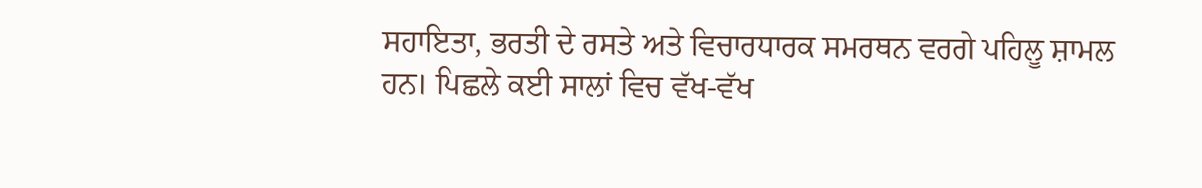ਸਹਾਇਤਾ, ਭਰਤੀ ਦੇ ਰਸਤੇ ਅਤੇ ਵਿਚਾਰਧਾਰਕ ਸਮਰਥਨ ਵਰਗੇ ਪਹਿਲੂ ਸ਼ਾਮਲ ਹਨ। ਪਿਛਲੇ ਕਈ ਸਾਲਾਂ ਵਿਚ ਵੱਖ-ਵੱਖ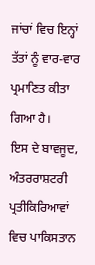ਜਾਂਚਾਂ ਵਿਚ ਇਨ੍ਹਾਂ ਤੱਤਾਂ ਨੂੰ ਵਾਰ-ਵਾਰ ਪ੍ਰਮਾਣਿਤ ਕੀਤਾ ਗਿਆ ਹੈ।
ਇਸ ਦੇ ਬਾਵਜੂਦ, ਅੰਤਰਰਾਸ਼ਟਰੀ ਪ੍ਰਤੀਕਿਰਿਆਵਾਂ ਵਿਚ ਪਾਕਿਸਤਾਨ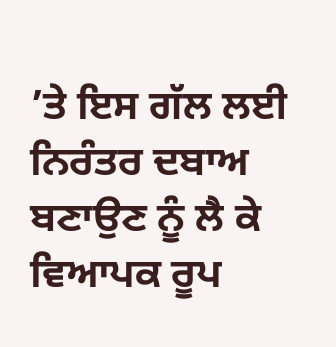’ਤੇ ਇਸ ਗੱਲ ਲਈ ਨਿਰੰਤਰ ਦਬਾਅ ਬਣਾਉਣ ਨੂੰ ਲੈ ਕੇ ਵਿਆਪਕ ਰੂਪ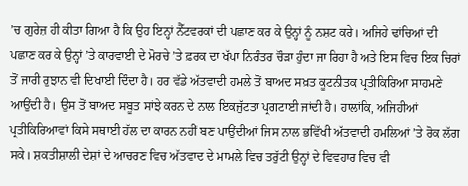’ਚ ਗੁਰੇਜ਼ ਹੀ ਕੀਤਾ ਗਿਆ ਹੈ ਕਿ ਉਹ ਇਨ੍ਹਾਂ ਨੈੱਟਵਰਕਾਂ ਦੀ ਪਛਾਣ ਕਰ ਕੇ ਉਨ੍ਹਾਂ ਨੂੰ ਨਸ਼ਟ ਕਰੇ। ਅਜਿਹੇ ਢਾਂਚਿਆਂ ਦੀ ਪਛਾਣ ਕਰ ਕੇ ਉਨ੍ਹਾਂ ’ਤੇ ਕਾਰਵਾਈ ਦੇ ਮੋਰਚੇ ’ਤੇ ਫ਼ਰਕ ਦਾ ਖੱਪਾ ਨਿਰੰਤਰ ਚੌੜਾ ਹੁੰਦਾ ਜਾ ਰਿਹਾ ਹੈ ਅਤੇ ਇਸ ਵਿਚ ਇਕ ਚਿਰਾਂ ਤੋਂ ਜਾਰੀ ਰੁਝਾਨ ਵੀ ਦਿਖਾਈ ਦਿੰਦਾ ਹੈ। ਹਰ ਵੱਡੇ ਅੱਤਵਾਦੀ ਹਮਲੇ ਤੋਂ ਬਾਅਦ ਸਖ਼ਤ ਕੂਟਨੀਤਕ ਪ੍ਰਤੀਕਿਰਿਆ ਸਾਹਮਣੇ ਆਉਂਦੀ ਹੈ। ਉਸ ਤੋਂ ਬਾਅਦ ਸਬੂਤ ਸਾਂਝੇ ਕਰਨ ਦੇ ਨਾਲ ਇਕਜੁੱਟਤਾ ਪ੍ਰਗਟਾਈ ਜਾਂਦੀ ਹੈ। ਹਾਲਾਂਕਿ, ਅਜਿਹੀਆਂ ਪ੍ਰਤੀਕਿਰਿਆਵਾਂ ਕਿਸੇ ਸਥਾਈ ਹੱਲ ਦਾ ਕਾਰਨ ਨਹੀਂ ਬਣ ਪਾਉਂਦੀਆਂ ਜਿਸ ਨਾਲ ਭਵਿੱਖੀ ਅੱਤਵਾਦੀ ਹਮਲਿਆਂ ’ਤੇ ਰੋਕ ਲੱਗ ਸਕੇ। ਸ਼ਕਤੀਸ਼ਾਲੀ ਦੇਸ਼ਾਂ ਦੇ ਆਚਰਣ ਵਿਚ ਅੱਤਵਾਦ ਦੇ ਮਾਮਲੇ ਵਿਚ ਤਰੁੱਟੀ ਉਨ੍ਹਾਂ ਦੇ ਵਿਵਹਾਰ ਵਿਚ ਵੀ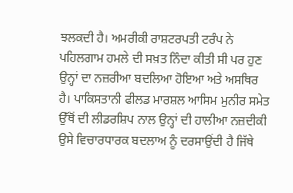ਝਲਕਦੀ ਹੈ। ਅਮਰੀਕੀ ਰਾਸ਼ਟਰਪਤੀ ਟਰੰਪ ਨੇ ਪਹਿਲਗਾਮ ਹਮਲੇ ਦੀ ਸਖ਼ਤ ਨਿੰਦਾ ਕੀਤੀ ਸੀ ਪਰ ਹੁਣ ਉਨ੍ਹਾਂ ਦਾ ਨਜ਼ਰੀਆ ਬਦਲਿਆ ਹੋਇਆ ਅਤੇ ਅਸਥਿਰ ਹੈ। ਪਾਕਿਸਤਾਨੀ ਫੀਲਡ ਮਾਰਸ਼ਲ ਆਸਿਮ ਮੁਨੀਰ ਸਮੇਤ ਉੱਥੋਂ ਦੀ ਲੀਡਰਸ਼ਿਪ ਨਾਲ ਉਨ੍ਹਾਂ ਦੀ ਹਾਲੀਆ ਨਜ਼ਦੀਕੀ ਉਸੇ ਵਿਚਾਰਧਾਰਕ ਬਦਲਾਅ ਨੂੰ ਦਰਸਾਉਂਦੀ ਹੈ ਜਿੱਥੇ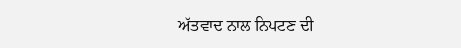ਅੱਤਵਾਦ ਨਾਲ ਨਿਪਟਣ ਦੀ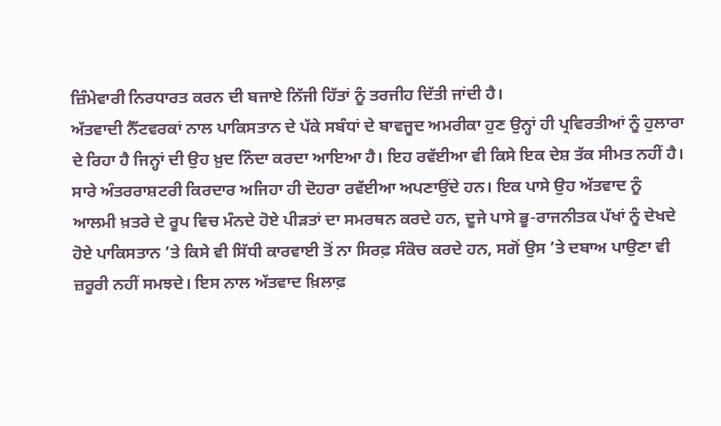ਜ਼ਿੰਮੇਵਾਰੀ ਨਿਰਧਾਰਤ ਕਰਨ ਦੀ ਬਜਾਏ ਨਿੱਜੀ ਹਿੱਤਾਂ ਨੂੰ ਤਰਜੀਹ ਦਿੱਤੀ ਜਾਂਦੀ ਹੈ।
ਅੱਤਵਾਦੀ ਨੈੱਟਵਰਕਾਂ ਨਾਲ ਪਾਕਿਸਤਾਨ ਦੇ ਪੱਕੇ ਸਬੰਧਾਂ ਦੇ ਬਾਵਜੂਦ ਅਮਰੀਕਾ ਹੁਣ ਉਨ੍ਹਾਂ ਹੀ ਪ੍ਰਵਿਰਤੀਆਂ ਨੂੰ ਹੁਲਾਰਾ ਦੇ ਰਿਹਾ ਹੈ ਜਿਨ੍ਹਾਂ ਦੀ ਉਹ ਖ਼ੁਦ ਨਿੰਦਾ ਕਰਦਾ ਆਇਆ ਹੈ। ਇਹ ਰਵੱਈਆ ਵੀ ਕਿਸੇ ਇਕ ਦੇਸ਼ ਤੱਕ ਸੀਮਤ ਨਹੀਂ ਹੈ। ਸਾਰੇ ਅੰਤਰਰਾਸ਼ਟਰੀ ਕਿਰਦਾਰ ਅਜਿਹਾ ਹੀ ਦੋਹਰਾ ਰਵੱਈਆ ਅਪਣਾਉਂਦੇ ਹਨ। ਇਕ ਪਾਸੇ ਉਹ ਅੱਤਵਾਦ ਨੂੰ ਆਲਮੀ ਖ਼ਤਰੇ ਦੇ ਰੂਪ ਵਿਚ ਮੰਨਦੇ ਹੋਏ ਪੀੜਤਾਂ ਦਾ ਸਮਰਥਨ ਕਰਦੇ ਹਨ, ਦੂਜੇ ਪਾਸੇ ਭੂ-ਰਾਜਨੀਤਕ ਪੱਖਾਂ ਨੂੰ ਦੇਖਦੇ ਹੋਏ ਪਾਕਿਸਤਾਨ ’ਤੇ ਕਿਸੇ ਵੀ ਸਿੱਧੀ ਕਾਰਵਾਈ ਤੋਂ ਨਾ ਸਿਰਫ਼ ਸੰਕੋਚ ਕਰਦੇ ਹਨ, ਸਗੋਂ ਉਸ ’ਤੇ ਦਬਾਅ ਪਾਉਣਾ ਵੀ ਜ਼ਰੂਰੀ ਨਹੀਂ ਸਮਝਦੇ। ਇਸ ਨਾਲ ਅੱਤਵਾਦ ਖ਼ਿਲਾਫ਼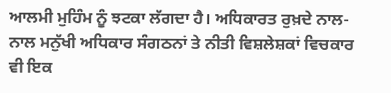ਆਲਮੀ ਮੁਹਿੰਮ ਨੂੰ ਝਟਕਾ ਲੱਗਦਾ ਹੈ। ਅਧਿਕਾਰਤ ਰੁਖ਼ਦੇ ਨਾਲ-ਨਾਲ ਮਨੁੱਖੀ ਅਧਿਕਾਰ ਸੰਗਠਨਾਂ ਤੇ ਨੀਤੀ ਵਿਸ਼ਲੇਸ਼ਕਾਂ ਵਿਚਕਾਰ ਵੀ ਇਕ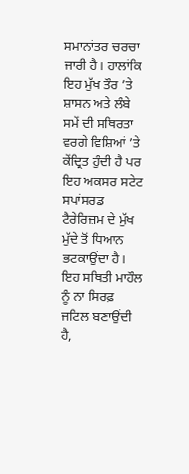ਸਮਾਨਾਂਤਰ ਚਰਚਾ ਜਾਰੀ ਹੈ। ਹਾਲਾਂਕਿ ਇਹ ਮੁੱਖ ਤੌਰ ’ਤੇ ਸ਼ਾਸਨ ਅਤੇ ਲੰਬੇ ਸਮੇਂ ਦੀ ਸਥਿਰਤਾ ਵਰਗੇ ਵਿਸ਼ਿਆਂ ’ਤੇ ਕੇਂਦ੍ਰਿਤ ਹੁੰਦੀ ਹੈ ਪਰ ਇਹ ਅਕਸਰ ਸਟੇਟ ਸਪਾਂਸਰਡ ਟੈਰੇਰਿਜ਼ਮ ਦੇ ਮੁੱਖ ਮੁੱਦੇ ਤੋਂ ਧਿਆਨ ਭਟਕਾਉਂਦਾ ਹੈ। ਇਹ ਸਥਿਤੀ ਮਾਹੌਲ ਨੂੰ ਨਾ ਸਿਰਫ਼ ਜਟਿਲ ਬਣਾਉਂਦੀ ਹੈ,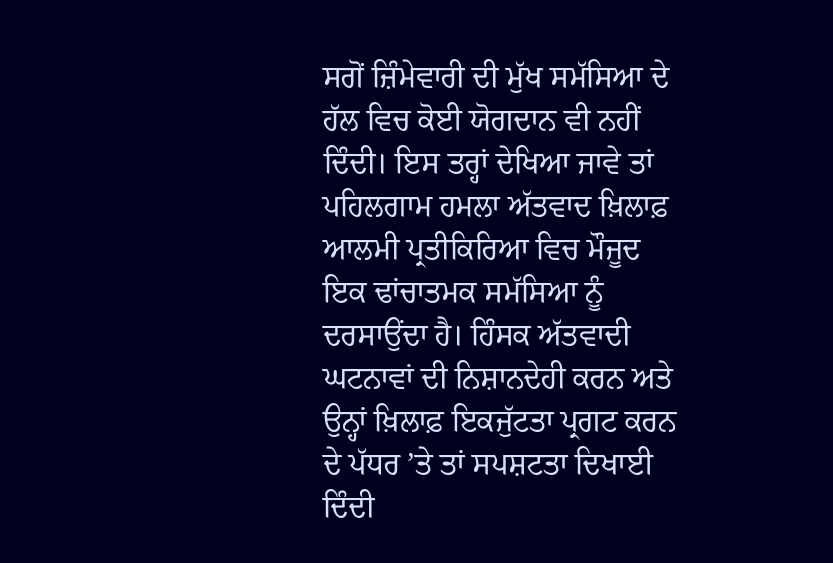ਸਗੋਂ ਜ਼ਿੰਮੇਵਾਰੀ ਦੀ ਮੁੱਖ ਸਮੱਸਿਆ ਦੇ ਹੱਲ ਵਿਚ ਕੋਈ ਯੋਗਦਾਨ ਵੀ ਨਹੀਂ ਦਿੰਦੀ। ਇਸ ਤਰ੍ਹਾਂ ਦੇਖਿਆ ਜਾਵੇ ਤਾਂ ਪਹਿਲਗਾਮ ਹਮਲਾ ਅੱਤਵਾਦ ਖ਼ਿਲਾਫ਼ ਆਲਮੀ ਪ੍ਰਤੀਕਿਰਿਆ ਵਿਚ ਮੌਜੂਦ ਇਕ ਢਾਂਚਾਤਮਕ ਸਮੱਸਿਆ ਨੂੰ ਦਰਸਾਉਂਦਾ ਹੈ। ਹਿੰਸਕ ਅੱਤਵਾਦੀ ਘਟਨਾਵਾਂ ਦੀ ਨਿਸ਼ਾਨਦੇਹੀ ਕਰਨ ਅਤੇ ਉਨ੍ਹਾਂ ਖ਼ਿਲਾਫ਼ ਇਕਜੁੱਟਤਾ ਪ੍ਰਗਟ ਕਰਨ ਦੇ ਪੱਧਰ ’ਤੇ ਤਾਂ ਸਪਸ਼ਟਤਾ ਦਿਖਾਈ ਦਿੰਦੀ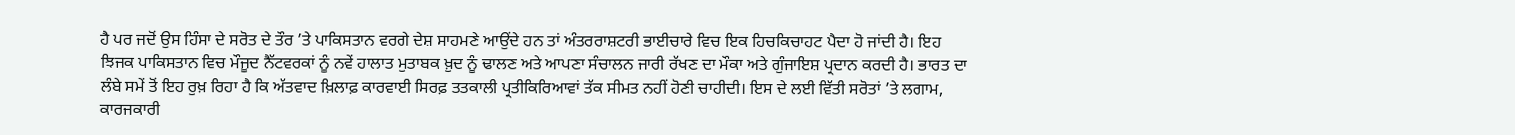ਹੈ ਪਰ ਜਦੋਂ ਉਸ ਹਿੰਸਾ ਦੇ ਸਰੋਤ ਦੇ ਤੌਰ ’ਤੇ ਪਾਕਿਸਤਾਨ ਵਰਗੇ ਦੇਸ਼ ਸਾਹਮਣੇ ਆਉਂਦੇ ਹਨ ਤਾਂ ਅੰਤਰਰਾਸ਼ਟਰੀ ਭਾਈਚਾਰੇ ਵਿਚ ਇਕ ਹਿਚਕਿਚਾਹਟ ਪੈਦਾ ਹੋ ਜਾਂਦੀ ਹੈ। ਇਹ ਝਿਜਕ ਪਾਕਿਸਤਾਨ ਵਿਚ ਮੌਜੂਦ ਨੈੱਟਵਰਕਾਂ ਨੂੰ ਨਵੇਂ ਹਾਲਾਤ ਮੁਤਾਬਕ ਖ਼ੁਦ ਨੂੰ ਢਾਲਣ ਅਤੇ ਆਪਣਾ ਸੰਚਾਲਨ ਜਾਰੀ ਰੱਖਣ ਦਾ ਮੌਕਾ ਅਤੇ ਗੁੰਜਾਇਸ਼ ਪ੍ਰਦਾਨ ਕਰਦੀ ਹੈ। ਭਾਰਤ ਦਾ ਲੰਬੇ ਸਮੇਂ ਤੋਂ ਇਹ ਰੁਖ਼ ਰਿਹਾ ਹੈ ਕਿ ਅੱਤਵਾਦ ਖ਼ਿਲਾਫ਼ ਕਾਰਵਾਈ ਸਿਰਫ਼ ਤਤਕਾਲੀ ਪ੍ਰਤੀਕਿਰਿਆਵਾਂ ਤੱਕ ਸੀਮਤ ਨਹੀਂ ਹੋਣੀ ਚਾਹੀਦੀ। ਇਸ ਦੇ ਲਈ ਵਿੱਤੀ ਸਰੋਤਾਂ ’ਤੇ ਲਗਾਮ, ਕਾਰਜਕਾਰੀ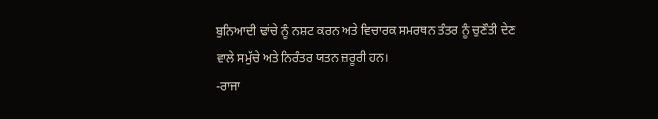ਬੁਨਿਆਦੀ ਢਾਂਚੇ ਨੂੰ ਨਸ਼ਟ ਕਰਨ ਅਤੇ ਵਿਚਾਰਕ ਸਮਰਥਨ ਤੰਤਰ ਨੂੰ ਚੁਣੌਤੀ ਦੇਣ ਵਾਲੇ ਸਮੁੱਚੇ ਅਤੇ ਨਿਰੰਤਰ ਯਤਨ ਜ਼ਰੂਰੀ ਹਨ।
-ਰਾਜਾ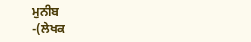ਮੁਨੀਬ
-(ਲੇਖਕ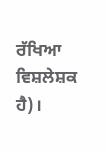ਰੱਖਿਆ ਵਿਸ਼ਲੇਸ਼ਕ ਹੈ)।